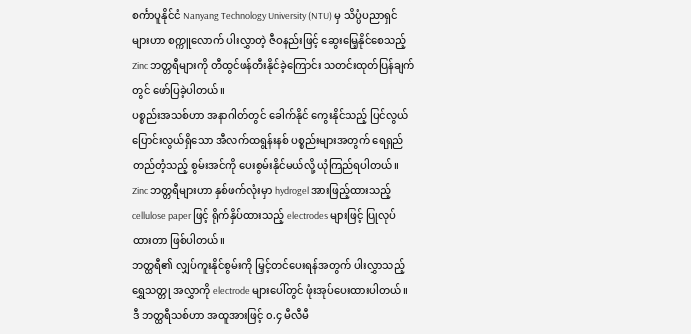စင်္ကာပူနိုင်ငံ Nanyang Technology University (NTU) မှ သိပ္ပံပညာရှင်များဟာ စက္ကူလောက် ပါးလွှာတဲ့ ဇီဝနည်းဖြင့် ဆွေးမြေ့နိုင်စေသည့် Zinc ဘတ္တရီများကို တီထွင်ဖန်တီးနိုင်ခဲ့ကြောင်း သတင်းထုတ်ပြန်ချက်တွင် ဖော်ပြခဲ့ပါတယ်။
ပစ္စည်းအသစ်ဟာ အနာဂါတ်တွင် ခေါက်နိုင် ကွေးနိုင်သည့် ပြင်လွယ်ပြောင်းလွယ်ရှိသော အီလက်ထရွန်းနစ် ပစ္စည်းများအတွက် ရေရှည် တည်တံ့သည့် စွမ်းအင်ကို ပေးစွမ်းနိုင်မယ်လို့ ယုံကြည်ရပါတယ်။
Zinc ဘတ္တရီများဟာ နှစ်ဖက်လုံးမှာ hydrogel အားဖြည့်ထားသည့် cellulose paper ဖြင့် ရိုက်နှိပ်ထားသည့် electrodes များဖြင့် ပြုလုပ်ထားတာ ဖြစ်ပါတယ်။
ဘတ္ထရီ၏ လျှပ်ကူးနိုင်စွမ်းကို မြှင့်တင်ပေးရန်အတွက် ပါးလွှာသည့် ရွှေသတ္တု အလွှာကို electrode များပေါ်တွင် ဖုံးအုပ်ပေးထားပါတယ်။
ဒီ ဘတ္ထရီသစ်ဟာ အထူအားဖြင့် ၀.၄ မီလီမီ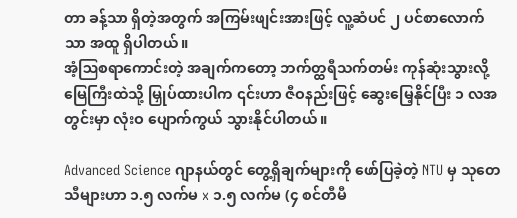တာ ခန့်သာ ရှိတဲ့အတွက် အကြမ်းဖျင်းအားဖြင့် လူ့ဆံပင် ၂ ပင်စာလောက်သာ အထူ ရှိပါတယ်။
အံ့ဩစရာကောင်းတဲ့ အချက်ကတော့ ဘက်တ္ထရီသက်တမ်း ကုန်ဆုံးသွားလို့ မြေကြီးထဲသို့ မြှုပ်ထားပါက ၎င်းဟာ ဇီဝနည်းဖြင့် ဆွေးမြေ့နိုင်ပြီး ၁ လအတွင်းမှာ လုံးဝ ပျောက်ကွယ် သွားနိုင်ပါတယ်။

Advanced Science ဂျာနယ်တွင် တွေ့ရှိချက်များကို ဖော်ပြခဲ့တဲ့ NTU မှ သုတေသီများဟာ ၁.၅ လက်မ x ၁.၅ လက်မ (၄ စင်တီမီ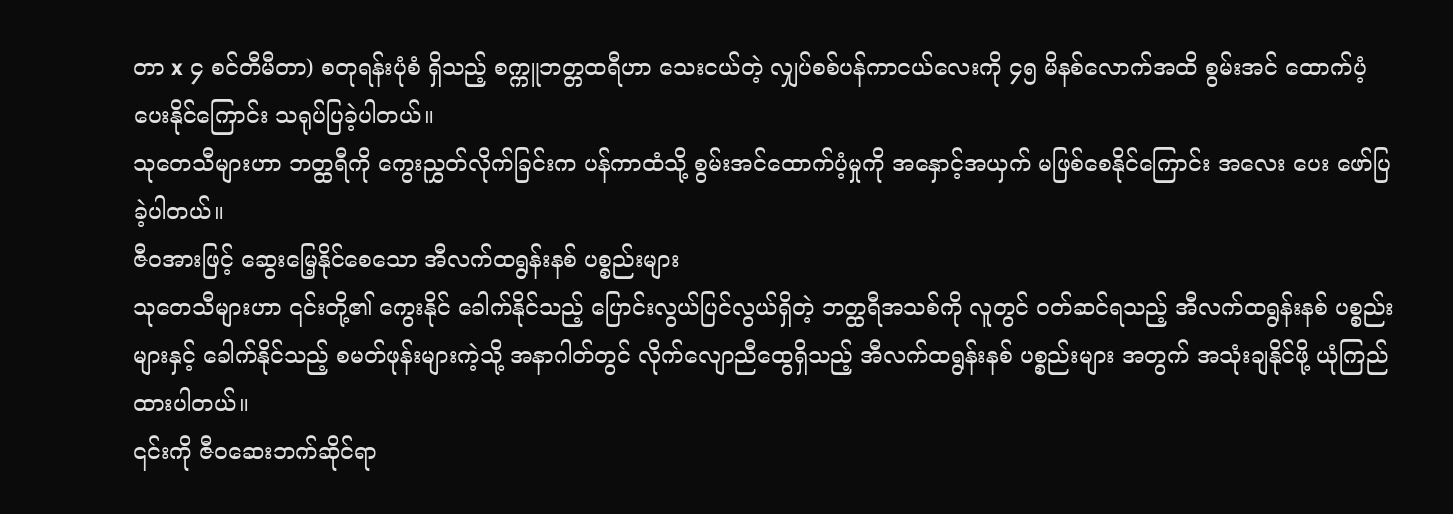တာ x ၄ စင်တီမီတာ) စတုရန်းပုံစံ ရှိသည့် စက္ကူဘတ္တထရီဟာ သေးငယ်တဲ့ လျှပ်စစ်ပန်ကာငယ်လေးကို ၄၅ မိနစ်လောက်အထိ စွမ်းအင် ထောက်ပံ့ပေးနိုင်ကြောင်း သရုပ်ပြခဲ့ပါတယ်။
သုတေသီများဟာ ဘတ္ထရီကို ကွေးညွှတ်လိုက်ခြင်းက ပန်ကာထံသို့ စွမ်းအင်ထောက်ပံ့မှုကို အနှောင့်အယှက် မဖြစ်စေနိုင်ကြောင်း အလေး ပေး ဖော်ပြခဲ့ပါတယ်။
ဇီဝအားဖြင့် ဆွေးမြေ့နိုင်စေသော အီလက်ထရွန်းနစ် ပစ္စည်းများ
သုတေသီများဟာ ၎င်းတို့၏ ကွေးနိုင် ခေါက်နိုင်သည့် ပြောင်းလွယ်ပြင်လွယ်ရှိတဲ့ ဘတ္ထရီအသစ်ကို လူတွင် ဝတ်ဆင်ရသည့် အီလက်ထရွန်းနစ် ပစ္စည်းများနှင့် ခေါက်နိုင်သည့် စမတ်ဖုန်းများကဲ့သို့ အနာဂါတ်တွင် လိုက်လျောညီထွေရှိသည့် အီလက်ထရွန်းနစ် ပစ္စည်းများ အတွက် အသုံးချနိုင်ဖို့ ယုံကြည်ထားပါတယ်။
၎င်းကို ဇီဝဆေးဘက်ဆိုင်ရာ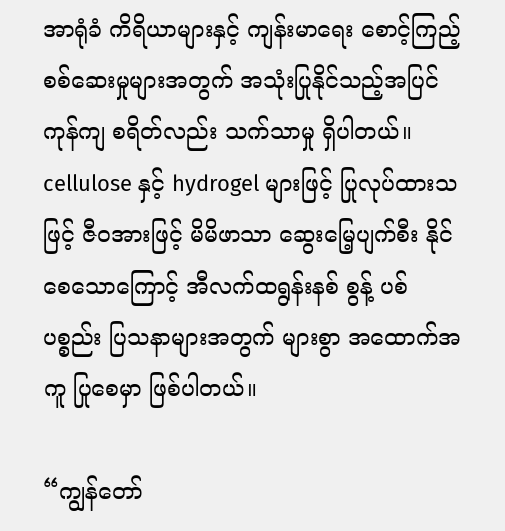အာရုံခံ ကိရိယာများနှင့် ကျန်းမာရေး စောင့်ကြည့် စစ်ဆေးမှုများအတွက် အသုံးပြုနိုင်သည့်အပြင် ကုန်ကျ စရိတ်လည်း သက်သာမှု ရှိပါတယ်။
cellulose နှင့် hydrogel များဖြင့် ပြုလုပ်ထားသဖြင့် ဇီဝအားဖြင့် မိမိဖာသာ ဆွေးမြေ့ပျက်စီး နိုင်စေသောကြောင့် အီလက်ထရွန်းနစ် စွန့် ပစ်ပစ္စည်း ပြသနာများအတွက် များစွာ အထောက်အကူ ပြုစေမှာ ဖြစ်ပါတယ်။

“ကျွန်တော်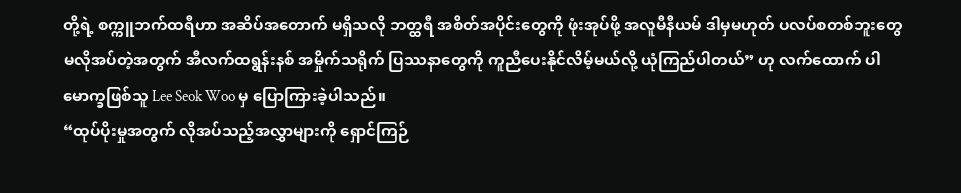တို့ရဲ့ စက္ကူဘက်ထရီဟာ အဆိပ်အတောက် မရှိသလို ဘတ္ထရီ အစိတ်အပိုင်းတွေကို ဖုံးအုပ်ဖို့ အလူမီနီယမ် ဒါမှမဟုတ် ပလပ်စတစ်ဘူးတွေ မလိုအပ်တဲ့အတွက် အီလက်ထရွန်းနစ် အမှိုက်သရိုက် ပြဿနာတွေကို ကူညီပေးနိုင်လိမ့်မယ်လို့ ယုံကြည်ပါတယ်” ဟု လက်ထောက် ပါမောက္ခဖြစ်သူ Lee Seok Woo မှ ပြောကြားခဲ့ပါသည်။
“ထုပ်ပိုးမှုအတွက် လိုအပ်သည့်အလွှာများကို ရှောင်ကြဉ်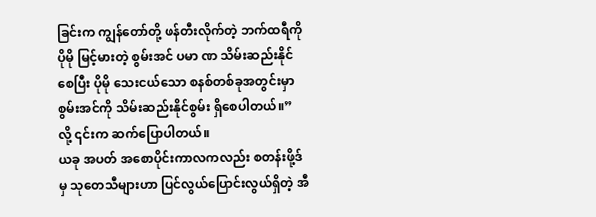ခြင်းက ကျွန်တော်တို့ ဖန်တီးလိုက်တဲ့ ဘက်ထရီကို ပိုမို မြင့်မားတဲ့ စွမ်းအင် ပမာ ဏ သိမ်းဆည်းနိုင်စေပြီး ပိုမို သေးငယ်သော စနစ်တစ်ခုအတွင်းမှာ စွမ်းအင်ကို သိမ်းဆည်းနိုင်စွမ်း ရှိစေပါတယ်။” လို့ ၎င်းက ဆက်ပြောပါတယ်။
ယခု အပတ် အစောပိုင်းကာလကလည်း စတန်းဖို့ဒ်မှ သုတေသီများဟာ ပြင်လွယ်ပြောင်းလွယ်ရှိတဲ့ အီ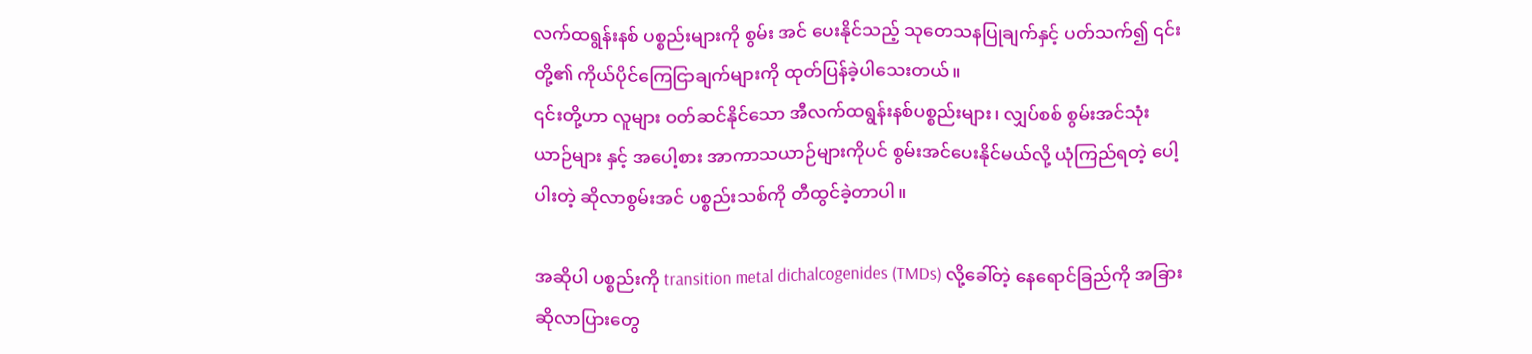လက်ထရွန်းနစ် ပစ္စည်းများကို စွမ်း အင် ပေးနိုင်သည့် သုတေသနပြုချက်နှင့် ပတ်သက်၍ ၎င်းတို့၏ ကိုယ်ပိုင်ကြေငြာချက်များကို ထုတ်ပြန်ခဲ့ပါသေးတယ်။
၎င်းတို့ဟာ လူများ ဝတ်ဆင်နိုင်သော အီလက်ထရွန်းနစ်ပစ္စည်းများ၊ လျှပ်စစ် စွမ်းအင်သုံးယာဉ်များ နှင့် အပေါ့စား အာကာသယာဉ်များကိုပင် စွမ်းအင်ပေးနိုင်မယ်လို့ ယုံကြည်ရတဲ့ ပေါ့ပါးတဲ့ ဆိုလာစွမ်းအင် ပစ္စည်းသစ်ကို တီထွင်ခဲ့တာပါ။

အဆိုပါ ပစ္စည်းကို transition metal dichalcogenides (TMDs) လို့ခေါ်တဲ့ နေရောင်ခြည်ကို အခြား ဆိုလာပြားတွေ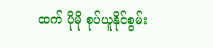ထက် ပိုမို စုပ်ယူနိုင်စွမ်း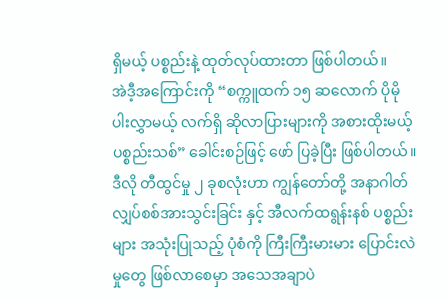ရှိမယ့် ပစ္စည်းနဲ့ ထုတ်လုပ်ထားတာ ဖြစ်ပါတယ်။
အဲဒီ့အကြောင်းကို “စက္ကူထက် ၁၅ ဆလောက် ပိုမို ပါးလွှာမယ့် လက်ရှိ ဆိုလာပြားများကို အစားထိုးမယ့် ပစ္စည်းသစ်” ခေါင်းစဉ်ဖြင့် ဖော် ပြခဲ့ပြီး ဖြစ်ပါတယ်။
ဒီလို တီထွင်မှု ၂ ခုစလုံးဟာ ကျွန်တော်တို့ အနာဂါတ် လျှပ်စစ်အားသွင်းခြင်း နှင့် အီလက်ထရွန်းနစ် ပစ္စည်းများ အသုံးပြုသည့် ပုံစံကို ကြီးကြီးမားမား ပြောင်းလဲမှုတွေ ဖြစ်လာစေမှာ အသေအချာပဲ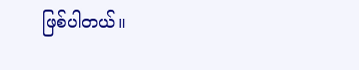ဖြစ်ပါတယ်။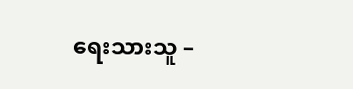ရေးသားသူ –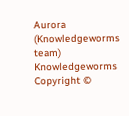Aurora (Knowledgeworms team)
Knowledgeworms Copyright ©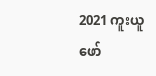2021 ကူးယူ ဖော်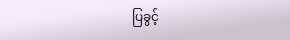ပြခွင့်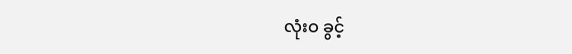လုံးဝ ခွင့်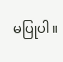မပြုပါ။